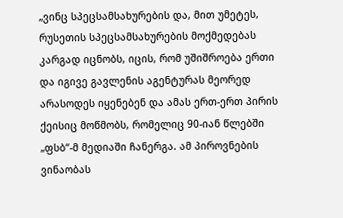„ვინც სპეცსამსახურების და, მით უმეტეს, რუსეთის სპეცსამსახურების მოქმედებას კარგად იცნობს, იცის, რომ უშიშროება ერთი და იგივე გავლენის აგენტურას მეორედ არასოდეს იყენებენ და ამას ერთ-ერთ პირის ქეისიც მოწმობს, რომელიც 90-იან წლებში „ფსბ“-მ მედიაში ჩანერგა. ამ პიროვნების ვინაობას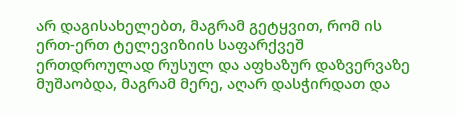არ დაგისახელებთ, მაგრამ გეტყვით, რომ ის ერთ-ერთ ტელევიზიის საფარქვეშ ერთდროულად რუსულ და აფხაზურ დაზვერვაზე მუშაობდა, მაგრამ მერე, აღარ დასჭირდათ და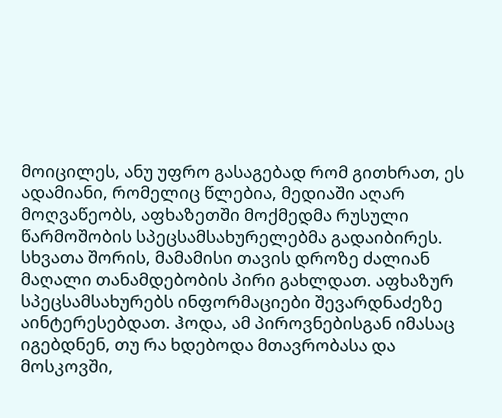მოიცილეს, ანუ უფრო გასაგებად რომ გითხრათ, ეს ადამიანი, რომელიც წლებია, მედიაში აღარ მოღვაწეობს, აფხაზეთში მოქმედმა რუსული წარმოშობის სპეცსამსახურელებმა გადაიბირეს. სხვათა შორის, მამამისი თავის დროზე ძალიან მაღალი თანამდებობის პირი გახლდათ. აფხაზურ სპეცსამსახურებს ინფორმაციები შევარდნაძეზე აინტერესებდათ. ჰოდა, ამ პიროვნებისგან იმასაც იგებდნენ, თუ რა ხდებოდა მთავრობასა და მოსკოვში,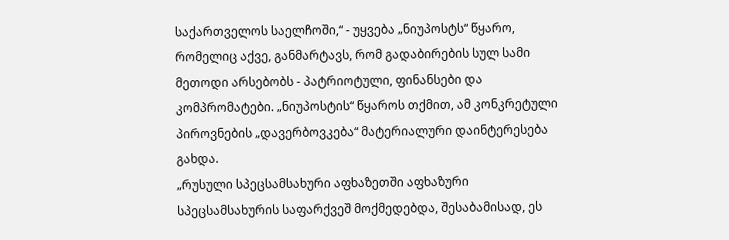საქართველოს საელჩოში,“ - უყვება „ნიუპოსტს“ წყარო, რომელიც აქვე, განმარტავს, რომ გადაბირების სულ სამი მეთოდი არსებობს - პატრიოტული, ფინანსები და კომპრომატები. „ნიუპოსტის“ წყაროს თქმით, ამ კონკრეტული პიროვნების „დავერბოვკება“ მატერიალური დაინტერესება გახდა.
„რუსული სპეცსამსახური აფხაზეთში აფხაზური სპეცსამსახურის საფარქვეშ მოქმედებდა, შესაბამისად, ეს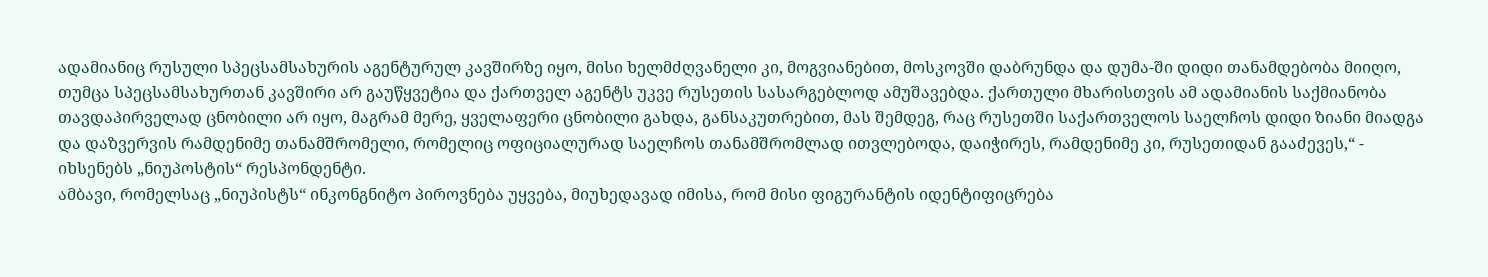ადამიანიც რუსული სპეცსამსახურის აგენტურულ კავშირზე იყო, მისი ხელმძღვანელი კი, მოგვიანებით, მოსკოვში დაბრუნდა და დუმა-ში დიდი თანამდებობა მიიღო, თუმცა სპეცსამსახურთან კავშირი არ გაუწყვეტია და ქართველ აგენტს უკვე რუსეთის სასარგებლოდ ამუშავებდა. ქართული მხარისთვის ამ ადამიანის საქმიანობა თავდაპირველად ცნობილი არ იყო, მაგრამ მერე, ყველაფერი ცნობილი გახდა, განსაკუთრებით, მას შემდეგ, რაც რუსეთში საქართველოს საელჩოს დიდი ზიანი მიადგა და დაზვერვის რამდენიმე თანამშრომელი, რომელიც ოფიციალურად საელჩოს თანამშრომლად ითვლებოდა, დაიჭირეს, რამდენიმე კი, რუსეთიდან გააძევეს,“ - იხსენებს „ნიუპოსტის“ რესპონდენტი.
ამბავი, რომელსაც „ნიუპისტს“ ინკონგნიტო პიროვნება უყვება, მიუხედავად იმისა, რომ მისი ფიგურანტის იდენტიფიცრება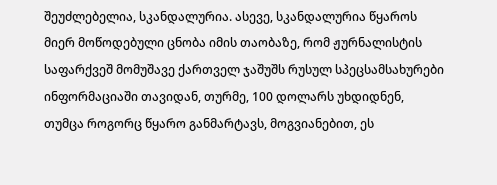შეუძლებელია, სკანდალურია. ასევე, სკანდალურია წყაროს მიერ მოწოდებული ცნობა იმის თაობაზე, რომ ჟურნალისტის საფარქვეშ მომუშავე ქართველ ჯაშუშს რუსულ სპეცსამსახურები ინფორმაციაში თავიდან, თურმე, 100 დოლარს უხდიდნენ, თუმცა როგორც წყარო განმარტავს, მოგვიანებით, ეს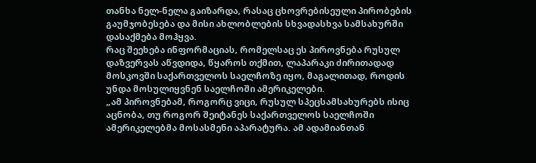თანხა ნელ-ნელა გაიზარდა, რასაც ცხოვრებისეული პირობების გაუმჯობესება და მისი ახლობლების სხვადასხვა სამსახურში დასაქმება მოჰყვა.
რაც შეეხება ინფორმაციას, რომელსაც ეს პიროვნება რუსულ დაზვერვას აწვდიდა, წყაროს თქმით, ლაპარაკი ძირითადად მოსკოვში საქართველოს საელჩოზე იყო, მაგალითად, როდის უნდა მოსულიყვნენ საელჩოში ამერიკელები.
„ამ პიროვნებამ, როგორც ვიცი, რუსულ სპეცსამსახურებს ისიც აცნობა, თუ როგორ შეიტანეს საქართველოს საელჩოში ამერიკელებმა მოსასმენი აპარატურა. ამ ადამიანთან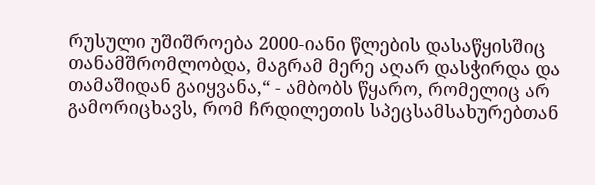რუსული უშიშროება 2000-იანი წლების დასაწყისშიც თანამშრომლობდა, მაგრამ მერე აღარ დასჭირდა და თამაშიდან გაიყვანა,“ - ამბობს წყარო, რომელიც არ გამორიცხავს, რომ ჩრდილეთის სპეცსამსახურებთან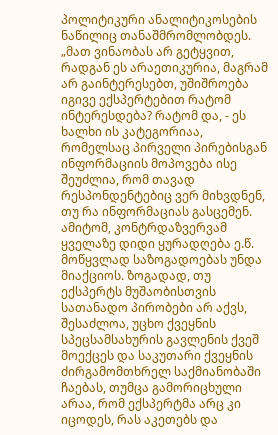პოლიტიკური ანალიტიკოსების ნაწილიც თანაშმრომლობდეს.
„მათ ვინაობას არ გეტყვით, რადგან ეს არაეთიკურია, მაგრამ არ გაინტერესებთ, უშიშროება იგივე ექსპერტებით რატომ ინტერესდება? რატომ და, - ეს ხალხი ის კატეგორიაა, რომელსაც პირველი პირებისგან ინფორმაციის მოპოვება ისე შეუძლია, რომ თავად რესპონდენტებიც ვერ მიხვდნენ, თუ რა ინფორმაციას გასცემენ. ამიტომ, კონტრდაზვერვამ ყველაზე დიდი ყურადღება ე.წ. მოწყვლად საზოგადოებას უნდა მიაქციოს. ზოგადად, თუ ექსპერტს მუშაობისთვის სათანადო პირობები არ აქვს, შესაძლოა, უცხო ქვეყნის სპეცსამსახურის გავლენის ქვეშ მოექცეს და საკუთარი ქვეყნის ძირგამომთხრელ საქმიანობაში ჩაებას, თუმცა გამორიცხული არაა, რომ ექსპერტმა არც კი იცოდეს, რას აკეთებს და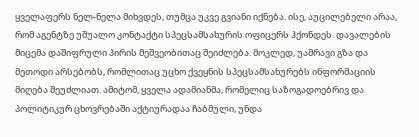ყველაფერს ნელ-ნელა მიხვდეს, თუმცა უკვე გვიანი იქნება. ისე, აუცილებელი არაა, რომ აგენტზე უშუალო კონტაქტი სპეცსამსახურის ოფიცერს ჰქონდეს. დავალების მიცემა დაშიფრული პირის მეშვეობითაც შეიძლება. მოკლედ, უამრავი გზა და მეთოდი არსებობს, რომლითაც უცხო ქვეყნის სპეცსამსახურებს ინფორმაციის მიღება შეუძლიათ. ამიტომ, ყველა ადამიანმა, რომელიც საზოგადოებრივ და პოლიტიკურ ცხოვრებაში აქტიურადაა ჩაბმული, უნდა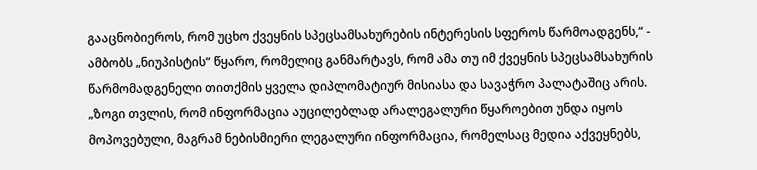გააცნობიეროს, რომ უცხო ქვეყნის სპეცსამსახურების ინტერესის სფეროს წარმოადგენს,“ - ამბობს „ნიუპისტის“ წყარო, რომელიც განმარტავს, რომ ამა თუ იმ ქვეყნის სპეცსამსახურის წარმომადგენელი თითქმის ყველა დიპლომატიურ მისიასა და სავაჭრო პალატაშიც არის.
„ზოგი თვლის, რომ ინფორმაცია აუცილებლად არალეგალური წყაროებით უნდა იყოს მოპოვებული, მაგრამ ნებისმიერი ლეგალური ინფორმაცია, რომელსაც მედია აქვეყნებს,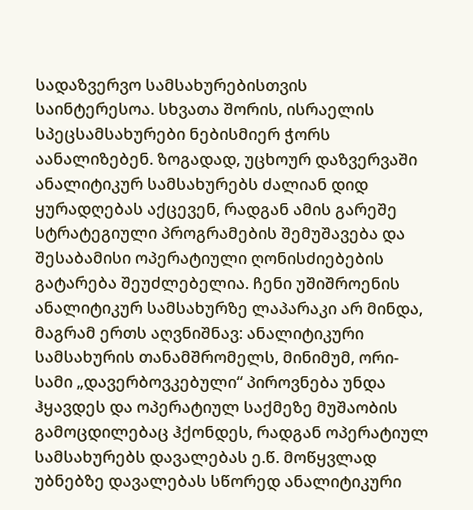სადაზვერვო სამსახურებისთვის საინტერესოა. სხვათა შორის, ისრაელის სპეცსამსახურები ნებისმიერ ჭორს აანალიზებენ. ზოგადად, უცხოურ დაზვერვაში ანალიტიკურ სამსახურებს ძალიან დიდ ყურადღებას აქცევენ, რადგან ამის გარეშე სტრატეგიული პროგრამების შემუშავება და შესაბამისი ოპერატიული ღონისძიებების გატარება შეუძლებელია. ჩენი უშიშროენის ანალიტიკურ სამსახურზე ლაპარაკი არ მინდა, მაგრამ ერთს აღვნიშნავ: ანალიტიკური სამსახურის თანამშრომელს, მინიმუმ, ორი-სამი „დავერბოვკებული“ პიროვნება უნდა ჰყავდეს და ოპერატიულ საქმეზე მუშაობის გამოცდილებაც ჰქონდეს, რადგან ოპერატიულ სამსახურებს დავალებას ე.წ. მოწყვლად უბნებზე დავალებას სწორედ ანალიტიკური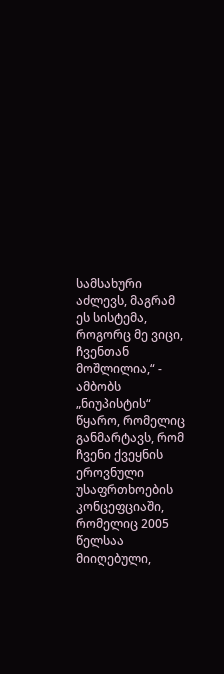სამსახური აძლევს, მაგრამ ეს სისტემა, როგორც მე ვიცი, ჩვენთან მოშლილია,“ - ამბობს „ნიუპისტის“ წყარო, რომელიც განმარტავს, რომ ჩვენი ქვეყნის ეროვნული უსაფრთხოების კონცეფციაში, რომელიც 2005 წელსაა მიიღებული,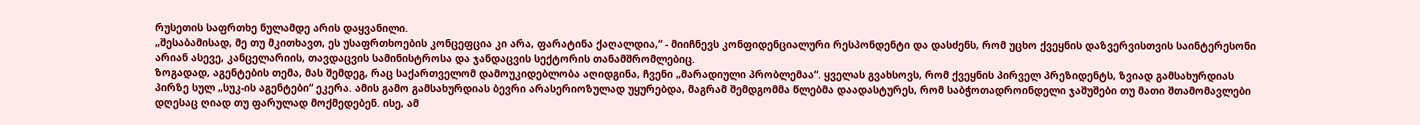რუსეთის საფრთხე ნულამდე არის დაყვანილი.
„შესაბამისად, მე თუ მკითხავთ, ეს უსაფრთხოების კონცეფცია კი არა, ფარატინა ქაღალდია,“ - მიიჩნევს კონფიდენციალური რესპონდენტი და დასძენს, რომ უცხო ქვეყნის დაზვერვისთვის საინტერესონი არიან ასევე, კანცელარიის, თავდაცვის სამინისტროსა და ჯანდაცვის სექტორის თანამშრომლებიც.
ზოგადად, აგენტების თემა, მას შემდეგ, რაც საქართველომ დამოუკიდებლობა აღიდგინა, ჩვენი „მარადიული პრობლემაა“. ყველას გვახსოვს, რომ ქვეყნის პირველ პრეზიდენტს, ზვიად გამსახურდიას პირზე სულ „სუკ-ის აგენტები“ ეკერა. ამის გამო გამსახურდიას ბევრი არასერიოზულად უყურებდა, მაგრამ შემდგომმა წლებმა დაადასტურეს, რომ საბჭოთადროინდელი ჯაშუშები თუ მათი შთამომავლები დღესაც ღიად თუ ფარულად მოქმედებენ. ისე, ამ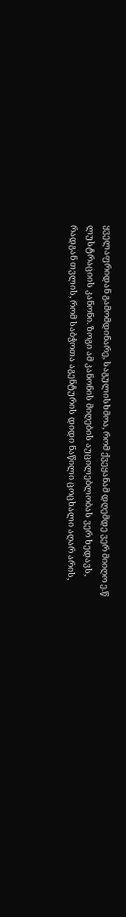ყველაფრიდან გამომდინარე, საგულისხმოა, რომ ქვეყანამ დღემდე ვერ მიიღო ე.წ ლუსტრაციის კანონი. ზოგი ამ კანონის მიღების აუცილებლობას ვერ ხედავს, რადგან თვლის, რომ საბჭოთა აგენტურის დიდი ნაწილი ცოცხალი აღარ არის,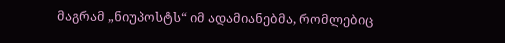მაგრამ „ნიუპოსტს“ იმ ადამიანებმა, რომლებიც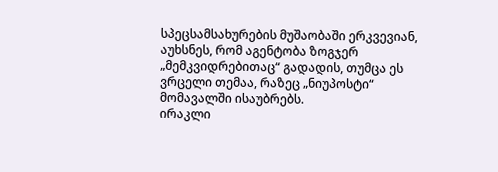სპეცსამსახურების მუშაობაში ერკვევიან, აუხსნეს, რომ აგენტობა ზოგჯერ „მემკვიდრებითაც“ გადადის, თუმცა ეს ვრცელი თემაა, რაზეც „ნიუპოსტი“ მომავალში ისაუბრებს.
ირაკლი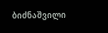ბიძნაშვილი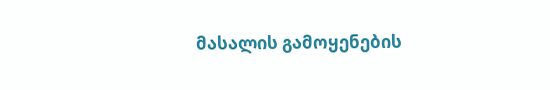მასალის გამოყენების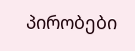პირობები